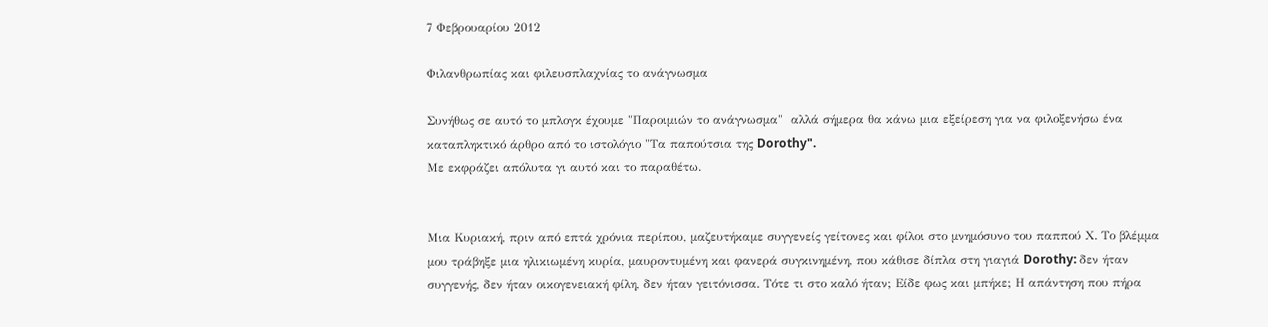7 Φεβρουαρίου 2012

Φιλανθρωπίας και φιλευσπλαχνίας το ανάγνωσμα

Συνήθως σε αυτό το μπλογκ έχουμε "Παροιμιών το ανάγνωσμα"  αλλά σήμερα θα κάνω μια εξείρεση για να φιλοξενήσω ένα καταπληκτικό άρθρο από το ιστολόγιο "Τα παπούτσια της Dorothy".
Με εκφράζει απόλυτα γι αυτό και το παραθέτω.


Μια Κυριακή, πριν από επτά χρόνια περίπου, μαζευτήκαμε συγγενείς γείτονες και φίλοι στο μνημόσυνο του παππού Χ. Το βλέμμα μου τράβηξε μια ηλικιωμένη κυρία, μαυροντυμένη και φανερά συγκινημένη, που κάθισε δίπλα στη γιαγιά Dorothy: δεν ήταν συγγενής, δεν ήταν οικογενειακή φίλη, δεν ήταν γειτόνισσα. Τότε τι στο καλό ήταν; Είδε φως και μπήκε; Η απάντηση που πήρα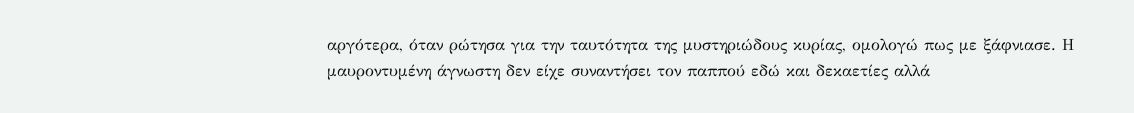αργότερα, όταν ρώτησα για την ταυτότητα της μυστηριώδους κυρίας, ομολογώ πως με ξάφνιασε. Η μαυροντυμένη άγνωστη δεν είχε συναντήσει τον παππού εδώ και δεκαετίες αλλά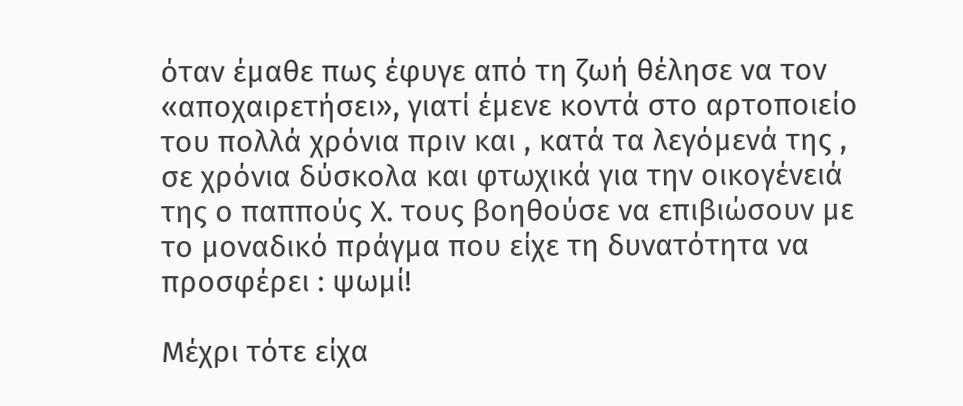όταν έμαθε πως έφυγε από τη ζωή θέλησε να τον «αποχαιρετήσει», γιατί έμενε κοντά στο αρτοποιείο του πολλά χρόνια πριν και , κατά τα λεγόμενά της , σε χρόνια δύσκολα και φτωχικά για την οικογένειά της ο παππούς Χ. τους βοηθούσε να επιβιώσουν με το μοναδικό πράγμα που είχε τη δυνατότητα να προσφέρει : ψωμί!

Μέχρι τότε είχα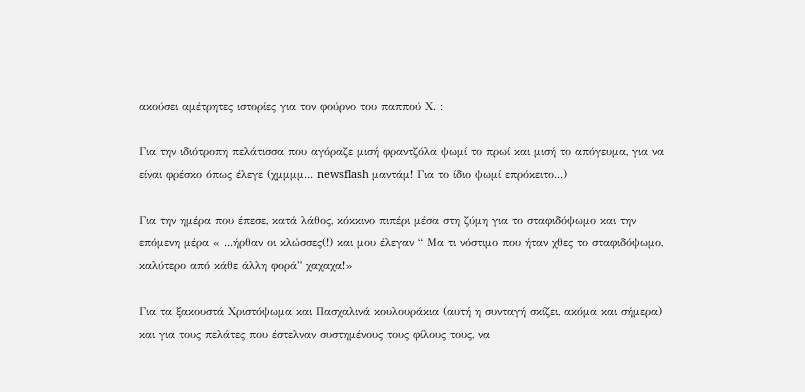ακούσει αμέτρητες ιστορίες για τον φούρνο του παππού Χ. :

Για την ιδιότροπη πελάτισσα που αγόραζε μισή φραντζόλα ψωμί το πρωί και μισή το απόγευμα, για να είναι φρέσκο όπως έλεγε (χμμμμ... newsflash μαντάμ! Για το ίδιο ψωμί επρόκειτο...)

Για την ημέρα που έπεσε, κατά λάθος, κόκκινο πιπέρι μέσα στη ζύμη για το σταφιδόψωμο και την επόμενη μέρα « ...ήρθαν οι κλώσσες(!) και μου έλεγαν “ Μα τι νόστιμο που ήταν χθες το σταφιδόψωμο, καλύτερο από κάθε άλλη φορά” χαχαχα!»

Για τα ξακουστά Χριστόψωμα και Πασχαλινά κουλουράκια (αυτή η συνταγή σκίζει, ακόμα και σήμερα) και για τους πελάτες που έστελναν συστημένους τους φίλους τους, να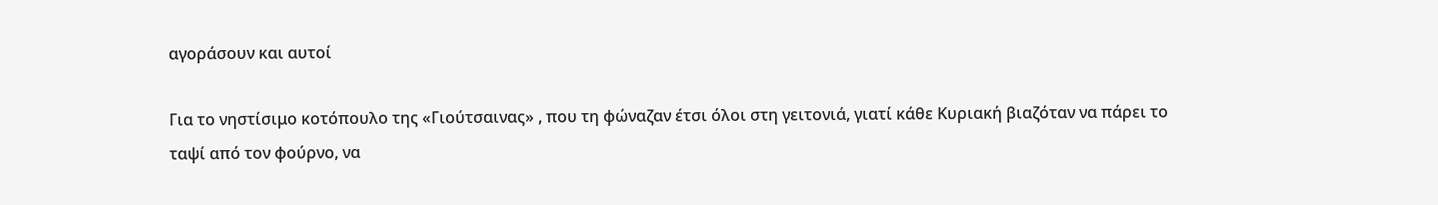αγοράσουν και αυτοί

Για το νηστίσιμο κοτόπουλο της «Γιούτσαινας» , που τη φώναζαν έτσι όλοι στη γειτονιά, γιατί κάθε Κυριακή βιαζόταν να πάρει το ταψί από τον φούρνο, να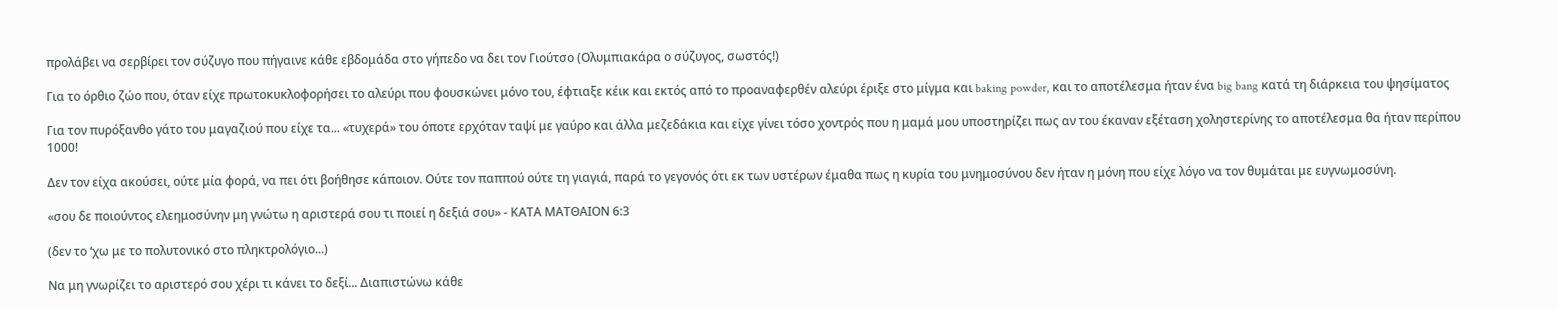προλάβει να σερβίρει τον σύζυγο που πήγαινε κάθε εβδομάδα στο γήπεδο να δει τον Γιούτσο (Ολυμπιακάρα ο σύζυγος, σωστός!)

Για το όρθιο ζώο που, όταν είχε πρωτοκυκλοφορήσει το αλεύρι που φουσκώνει μόνο του, έφτιαξε κέικ και εκτός από το προαναφερθέν αλεύρι έριξε στο μίγμα και baking powder, και το αποτέλεσμα ήταν ένα big bang κατά τη διάρκεια του ψησίματος

Για τον πυρόξανθο γάτο του μαγαζιού που είχε τα... «τυχερά» του όποτε ερχόταν ταψί με γαύρο και άλλα μεζεδάκια και είχε γίνει τόσο χοντρός που η μαμά μου υποστηρίζει πως αν του έκαναν εξέταση χοληστερίνης το αποτέλεσμα θα ήταν περίπου 1000!

Δεν τον είχα ακούσει, ούτε μία φορά, να πει ότι βοήθησε κάποιον. Ούτε τον παππού ούτε τη γιαγιά, παρά το γεγονός ότι εκ των υστέρων έμαθα πως η κυρία του μνημοσύνου δεν ήταν η μόνη που είχε λόγο να τον θυμάται με ευγνωμοσύνη.

«σου δε ποιούντος ελεημοσύνην μη γνώτω η αριστερά σου τι ποιεί η δεξιά σου» - ΚΑΤΑ ΜΑΤΘΑΙΟΝ 6:3

(δεν το ‘χω με το πολυτονικό στο πληκτρολόγιο...)

Να μη γνωρίζει το αριστερό σου χέρι τι κάνει το δεξί... Διαπιστώνω κάθε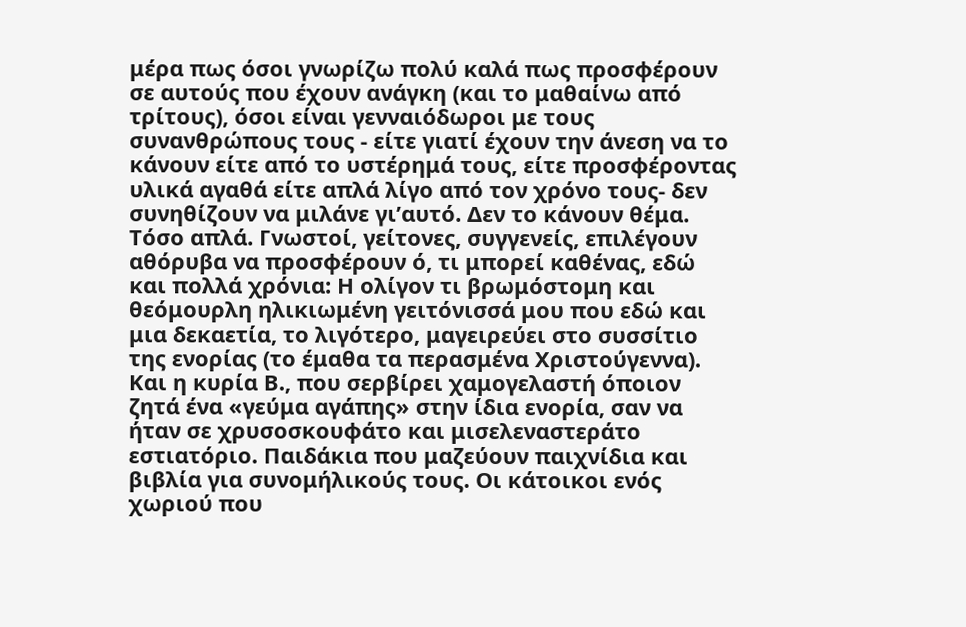μέρα πως όσοι γνωρίζω πολύ καλά πως προσφέρουν σε αυτούς που έχουν ανάγκη (και το μαθαίνω από τρίτους), όσοι είναι γενναιόδωροι με τους συνανθρώπους τους - είτε γιατί έχουν την άνεση να το κάνουν είτε από το υστέρημά τους, είτε προσφέροντας υλικά αγαθά είτε απλά λίγο από τον χρόνο τους- δεν συνηθίζουν να μιλάνε γι’αυτό. Δεν το κάνουν θέμα. Τόσο απλά. Γνωστοί, γείτονες, συγγενείς, επιλέγουν αθόρυβα να προσφέρουν ό, τι μπορεί καθένας, εδώ και πολλά χρόνια: Η ολίγον τι βρωμόστομη και θεόμουρλη ηλικιωμένη γειτόνισσά μου που εδώ και μια δεκαετία, το λιγότερο, μαγειρεύει στο συσσίτιο της ενορίας (το έμαθα τα περασμένα Χριστούγεννα). Και η κυρία Β., που σερβίρει χαμογελαστή όποιον ζητά ένα «γεύμα αγάπης» στην ίδια ενορία, σαν να ήταν σε χρυσοσκουφάτο και μισελεναστεράτο εστιατόριο. Παιδάκια που μαζεύουν παιχνίδια και βιβλία για συνομήλικούς τους. Οι κάτοικοι ενός χωριού που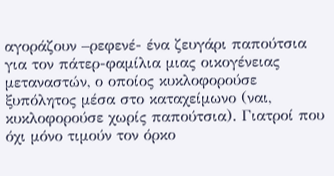αγοράζουν –ρεφενέ- ένα ζευγάρι παπούτσια για τον πάτερ-φαμίλια μιας οικογένειας μεταναστών, ο οποίος κυκλοφορούσε ξυπόλητος μέσα στο καταχείμωνο (ναι, κυκλοφορούσε χωρίς παπούτσια). Γιατροί που όχι μόνο τιμούν τον όρκο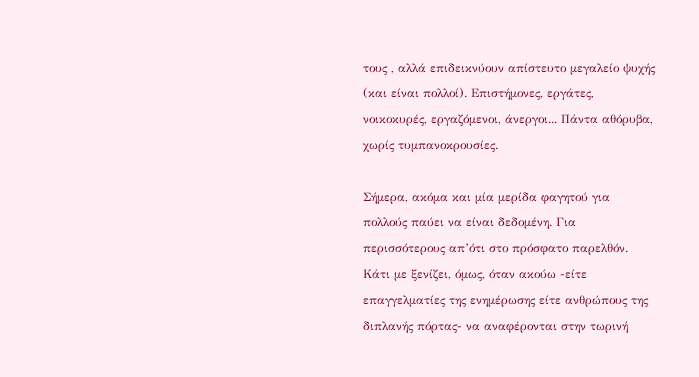τους , αλλά επιδεικνύουν απίστευτο μεγαλείο ψυχής (και είναι πολλοί). Επιστήμονες, εργάτες, νοικοκυρές, εργαζόμενοι, άνεργοι... Πάντα αθόρυβα, χωρίς τυμπανοκρουσίες.

Σήμερα, ακόμα και μία μερίδα φαγητού για πολλούς παύει να είναι δεδομένη. Για περισσότερους απ’ότι στο πρόσφατο παρελθόν. Κάτι με ξενίζει, όμως, όταν ακούω -είτε επαγγελματίες της ενημέρωσης είτε ανθρώπους της διπλανής πόρτας- να αναφέρονται στην τωρινή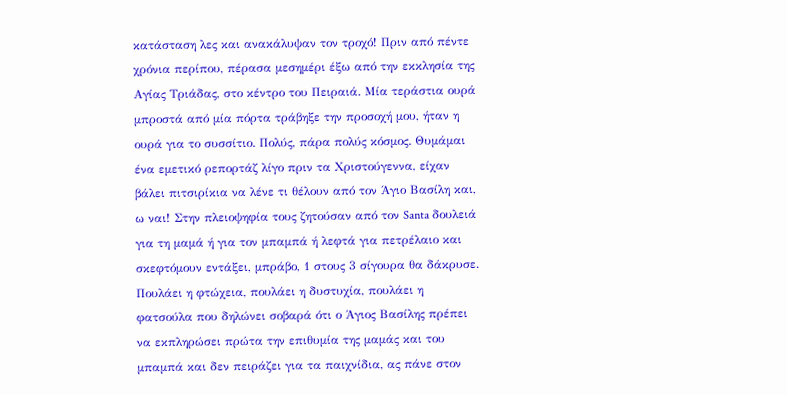κατάσταση λες και ανακάλυψαν τον τροχό! Πριν από πέντε χρόνια περίπου, πέρασα μεσημέρι έξω από την εκκλησία της Αγίας Τριάδας, στο κέντρο του Πειραιά. Μία τεράστια ουρά μπροστά από μία πόρτα τράβηξε την προσοχή μου, ήταν η ουρά για το συσσίτιο. Πολύς, πάρα πολύς κόσμος. Θυμάμαι ένα εμετικό ρεπορτάζ λίγο πριν τα Χριστούγεννα, είχαν βάλει πιτσιρίκια να λένε τι θέλουν από τον Άγιο Βασίλη και, ω ναι! Στην πλειοψηφία τους ζητούσαν από τον Santa δουλειά για τη μαμά ή για τον μπαμπά ή λεφτά για πετρέλαιο και σκεφτόμουν εντάξει, μπράβο, 1 στους 3 σίγουρα θα δάκρυσε. Πουλάει η φτώχεια, πουλάει η δυστυχία, πουλάει η φατσούλα που δηλώνει σοβαρά ότι ο Άγιος Βασίλης πρέπει να εκπληρώσει πρώτα την επιθυμία της μαμάς και του μπαμπά και δεν πειράζει για τα παιχνίδια, ας πάνε στον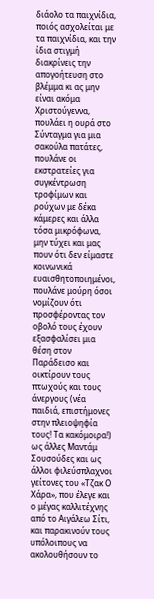διάολο τα παιχνίδια, ποιός ασχολείται με τα παιχνίδια, και την ίδια στιγμή διακρίνεις την απογοήτευση στο βλέμμα κι ας μην είναι ακόμα Χριστούγεννα, πουλάει η ουρά στο Σύνταγμα για μια σακούλα πατάτες, πουλάνε οι εκστρατείες για συγκέντρωση τροφίμων και ρούχων με δέκα κάμερες και άλλα τόσα μικρόφωνα, μην τύχει και μας πουν ότι δεν είμαστε κοινωνικά ευαισθητοποιημένοι, πουλάνε μούρη όσοι νομίζουν ότι προσφέροντας τον οβολό τους έχουν εξασφαλίσει μια θέση στον Παράδεισο και οικτίρουν τους πτωχούς και τους άνεργους (νέα παιδιά, επιστήμονες στην πλειοψηφία τους! Τα κακόμοιρα!) ως άλλες Μαντάμ Σουσούδες και ως άλλοι φιλεύσπλαχνοι γείτονες του «Τζακ Ο Χάρα», που έλεγε και ο μέγας καλλιτέχνης από το Αιγάλεω Σίτι, και παρακινούν τους υπόλοιπους να ακολουθήσουν το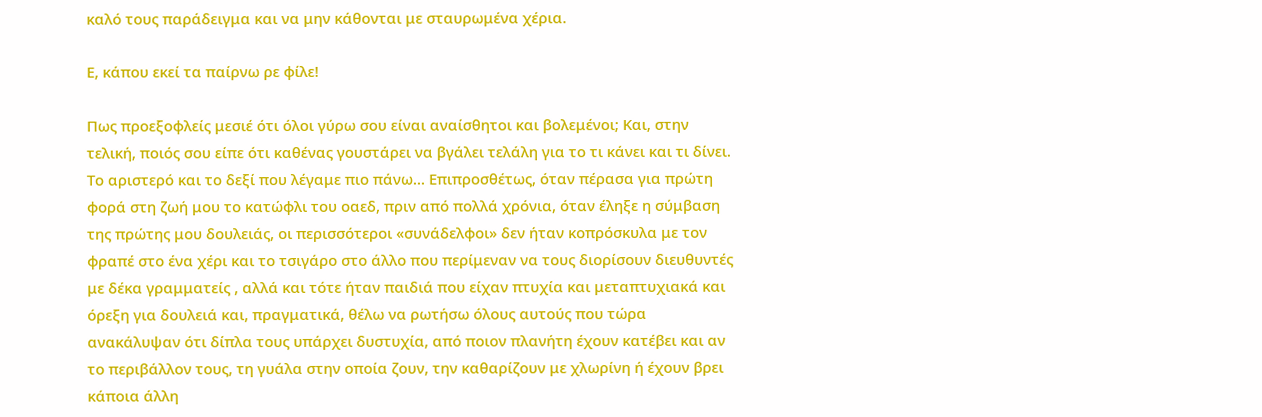καλό τους παράδειγμα και να μην κάθονται με σταυρωμένα χέρια.

Ε, κάπου εκεί τα παίρνω ρε φίλε!

Πως προεξοφλείς μεσιέ ότι όλοι γύρω σου είναι αναίσθητοι και βολεμένοι; Και, στην τελική, ποιός σου είπε ότι καθένας γουστάρει να βγάλει τελάλη για το τι κάνει και τι δίνει. Το αριστερό και το δεξί που λέγαμε πιο πάνω... Επιπροσθέτως, όταν πέρασα για πρώτη φορά στη ζωή μου το κατώφλι του οαεδ, πριν από πολλά χρόνια, όταν έληξε η σύμβαση της πρώτης μου δουλειάς, οι περισσότεροι «συνάδελφοι» δεν ήταν κοπρόσκυλα με τον φραπέ στο ένα χέρι και το τσιγάρο στο άλλο που περίμεναν να τους διορίσουν διευθυντές με δέκα γραμματείς , αλλά και τότε ήταν παιδιά που είχαν πτυχία και μεταπτυχιακά και όρεξη για δουλειά και, πραγματικά, θέλω να ρωτήσω όλους αυτούς που τώρα ανακάλυψαν ότι δίπλα τους υπάρχει δυστυχία, από ποιον πλανήτη έχουν κατέβει και αν το περιβάλλον τους, τη γυάλα στην οποία ζουν, την καθαρίζουν με χλωρίνη ή έχουν βρει κάποια άλλη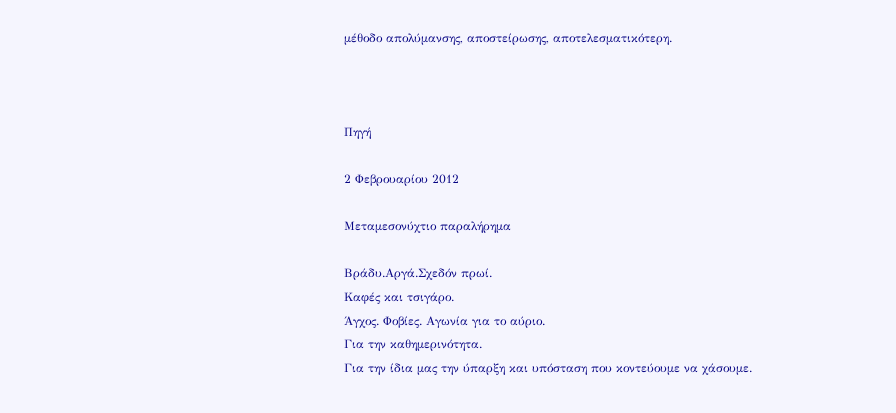μέθοδο απολύμανσης, αποστείρωσης, αποτελεσματικότερη.



Πηγή

2 Φεβρουαρίου 2012

Μεταμεσονύχτιο παραλήρημα

Βράδυ.Αργά.Σχεδόν πρωί.
Καφές και τσιγάρο.
Άγχος. Φοβίες. Αγωνία για το αύριο.
Για την καθημερινότητα.
Για την ίδια μας την ύπαρξη και υπόσταση που κοντεύουμε να χάσουμε.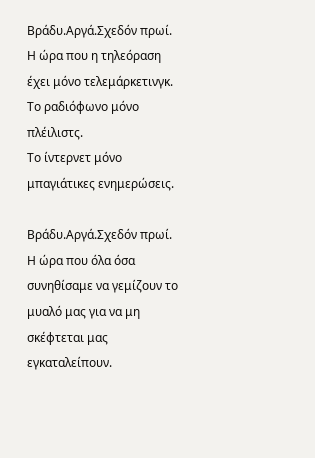Βράδυ.Αργά.Σχεδόν πρωί.
Η ώρα που η τηλεόραση έχει μόνο τελεμάρκετινγκ.
Το ραδιόφωνο μόνο πλέιλιστς.
Το ίντερνετ μόνο μπαγιάτικες ενημερώσεις.

Βράδυ.Αργά.Σχεδόν πρωί.
Η ώρα που όλα όσα συνηθίσαμε να γεμίζουν το μυαλό μας για να μη σκέφτεται μας εγκαταλείπουν.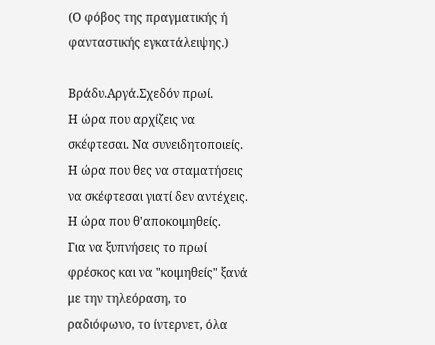(Ο φόβος της πραγματικής ή φανταστικής εγκατάλειψης.)

Βράδυ.Αργά.Σχεδόν πρωί.
Η ώρα που αρχίζεις να σκέφτεσαι. Να συνειδητοποιείς.
Η ώρα που θες να σταματήσεις να σκέφτεσαι γιατί δεν αντέχεις.
Η ώρα που θ'αποκοιμηθείς.
Για να ξυπνήσεις το πρωί φρέσκος και να "κοιμηθείς" ξανά με την τηλεόραση, το ραδιόφωνο, το ίντερνετ, όλα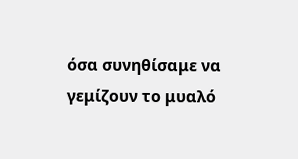όσα συνηθίσαμε να γεμίζουν το μυαλό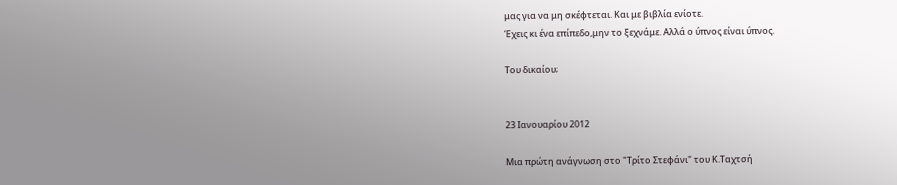μας για να μη σκέφτεται. Και με βιβλία ενίοτε.
Έχεις κι ένα επίπεδο,μην το ξεχνάμε. Αλλά ο ύπνος είναι ύπνος.

Του δικαίου;


23 Ιανουαρίου 2012

Μια πρώτη ανάγνωση στο "Τρίτο Στεφάνι" του Κ.Ταχτσή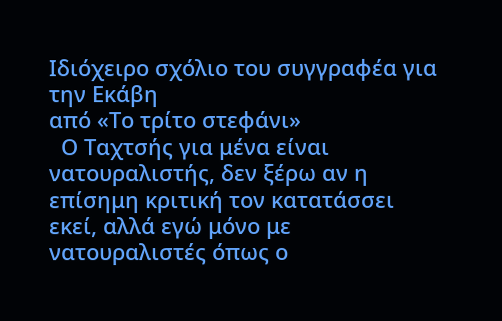Ιδιόχειρο σχόλιο του συγγραφέα για την Εκάβη
από «Το τρίτο στεφάνι»
  Ο Ταχτσής για μένα είναι νατουραλιστής, δεν ξέρω αν η επίσημη κριτική τον κατατάσσει εκεί, αλλά εγώ μόνο με νατουραλιστές όπως ο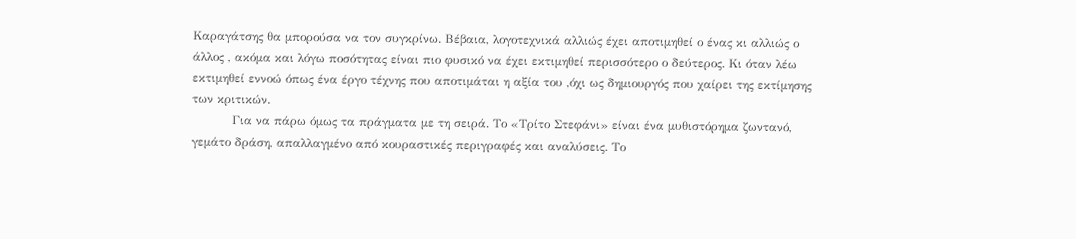Καραγάτσης θα μπορούσα να τον συγκρίνω. Βέβαια, λογοτεχνικά αλλιώς έχει αποτιμηθεί ο ένας κι αλλιώς ο άλλος , ακόμα και λόγω ποσότητας είναι πιο φυσικό να έχει εκτιμηθεί περισσότερο ο δεύτερος. Κι όταν λέω εκτιμηθεί εννοώ όπως ένα έργο τέχνης που αποτιμάται η αξία του ,όχι ως δημιουργός που χαίρει της εκτίμησης των κριτικών.
          Για να πάρω όμως τα πράγματα με τη σειρά. Το «Τρίτο Στεφάνι» είναι ένα μυθιστόρημα ζωντανό, γεμάτο δράση, απαλλαγμένο από κουραστικές περιγραφές και αναλύσεις. Το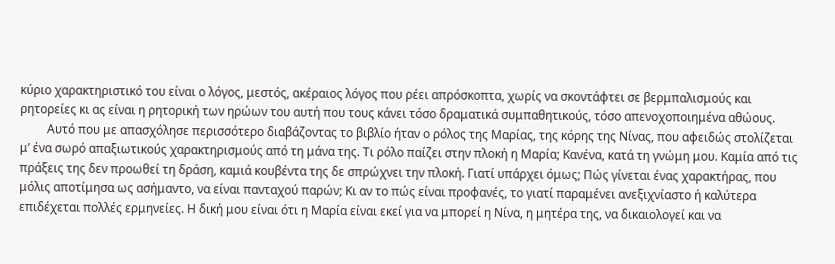κύριο χαρακτηριστικό του είναι ο λόγος, μεστός, ακέραιος λόγος που ρέει απρόσκοπτα, χωρίς να σκοντάφτει σε βερμπαλισμούς και ρητορείες κι ας είναι η ρητορική των ηρώων του αυτή που τους κάνει τόσο δραματικά συμπαθητικούς, τόσο απενοχοποιημένα αθώους.
         Αυτό που με απασχόλησε περισσότερο διαβάζοντας το βιβλίο ήταν ο ρόλος της Μαρίας, της κόρης της Νίνας, που αφειδώς στολίζεται μ’ ένα σωρό απαξιωτικούς χαρακτηρισμούς από τη μάνα της. Τι ρόλο παίζει στην πλοκή η Μαρία; Κανένα, κατά τη γνώμη μου. Καμία από τις πράξεις της δεν προωθεί τη δράση, καμιά κουβέντα της δε σπρώχνει την πλοκή. Γιατί υπάρχει όμως; Πώς γίνεται ένας χαρακτήρας, που μόλις αποτίμησα ως ασήμαντο, να είναι πανταχού παρών; Κι αν το πώς είναι προφανές, το γιατί παραμένει ανεξιχνίαστο ή καλύτερα επιδέχεται πολλές ερμηνείες. Η δική μου είναι ότι η Μαρία είναι εκεί για να μπορεί η Νίνα, η μητέρα της, να δικαιολογεί και να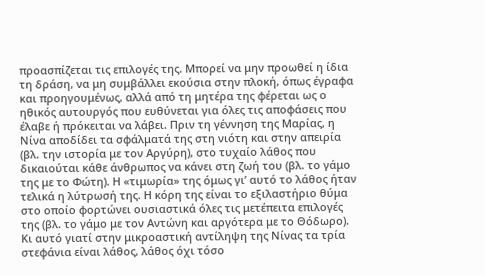προασπίζεται τις επιλογές της. Μπορεί να μην προωθεί η ίδια τη δράση, να μη συμβάλλει εκούσια στην πλοκή, όπως έγραφα και προηγουμένως, αλλά από τη μητέρα της φέρεται ως ο ηθικός αυτουργός που ευθύνεται για όλες τις αποφάσεις που έλαβε ή πρόκειται να λάβει. Πριν τη γέννηση της Μαρίας, η Νίνα αποδίδει τα σφάλματά της στη νιότη και στην απειρία (βλ. την ιστορία με τον Αργύρη), στο τυχαίο λάθος που δικαιούται κάθε άνθρωπος να κάνει στη ζωή του (βλ. το γάμο της με το Φώτη). Η «τιμωρία» της όμως γι’ αυτό το λάθος ήταν τελικά η λύτρωσή της. Η κόρη της είναι το εξιλαστήριο θύμα στο οποίο φορτώνει ουσιαστικά όλες τις μετέπειτα επιλογές της (βλ. το γάμο με τον Αντώνη και αργότερα με το Θόδωρο). Κι αυτό γιατί στην μικροαστική αντίληψη της Νίνας τα τρία στεφάνια είναι λάθος, λάθος όχι τόσο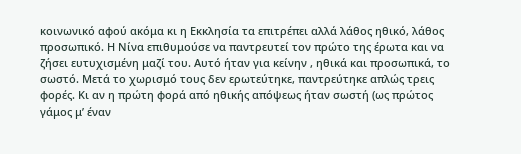κοινωνικό αφού ακόμα κι η Εκκλησία τα επιτρέπει αλλά λάθος ηθικό, λάθος προσωπικό. Η Νίνα επιθυμούσε να παντρευτεί τον πρώτο της έρωτα και να ζήσει ευτυχισμένη μαζί του. Αυτό ήταν για κείνην , ηθικά και προσωπικά, το σωστό. Μετά το χωρισμό τους δεν ερωτεύτηκε, παντρεύτηκε απλώς τρεις φορές. Κι αν η πρώτη φορά από ηθικής απόψεως ήταν σωστή (ως πρώτος γάμος μ’ έναν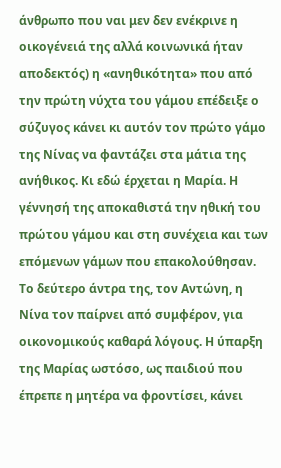άνθρωπο που ναι μεν δεν ενέκρινε η οικογένειά της αλλά κοινωνικά ήταν αποδεκτός) η «ανηθικότητα» που από την πρώτη νύχτα του γάμου επέδειξε ο σύζυγος κάνει κι αυτόν τον πρώτο γάμο της Νίνας να φαντάζει στα μάτια της ανήθικος. Κι εδώ έρχεται η Μαρία. Η γέννησή της αποκαθιστά την ηθική του πρώτου γάμου και στη συνέχεια και των επόμενων γάμων που επακολούθησαν. Το δεύτερο άντρα της, τον Αντώνη, η Νίνα τον παίρνει από συμφέρον, για οικονομικούς καθαρά λόγους. Η ύπαρξη της Μαρίας ωστόσο, ως παιδιού που έπρεπε η μητέρα να φροντίσει, κάνει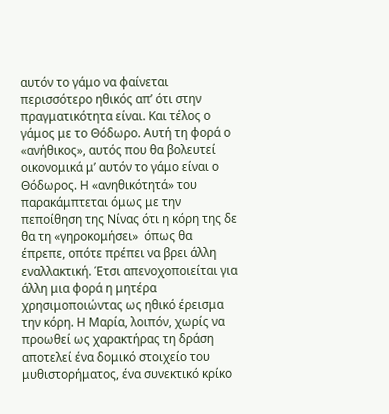αυτόν το γάμο να φαίνεται περισσότερο ηθικός απ’ ότι στην πραγματικότητα είναι. Και τέλος ο γάμος με το Θόδωρο. Αυτή τη φορά ο «ανήθικος», αυτός που θα βολευτεί οικονομικά μ’ αυτόν το γάμο είναι ο Θόδωρος. Η «ανηθικότητά» του παρακάμπτεται όμως με την πεποίθηση της Νίνας ότι η κόρη της δε θα τη «γηροκομήσει»  όπως θα έπρεπε, οπότε πρέπει να βρει άλλη εναλλακτική. Έτσι απενοχοποιείται για άλλη μια φορά η μητέρα χρησιμοποιώντας ως ηθικό έρεισμα την κόρη. Η Μαρία, λοιπόν, χωρίς να προωθεί ως χαρακτήρας τη δράση αποτελεί ένα δομικό στοιχείο του μυθιστορήματος, ένα συνεκτικό κρίκο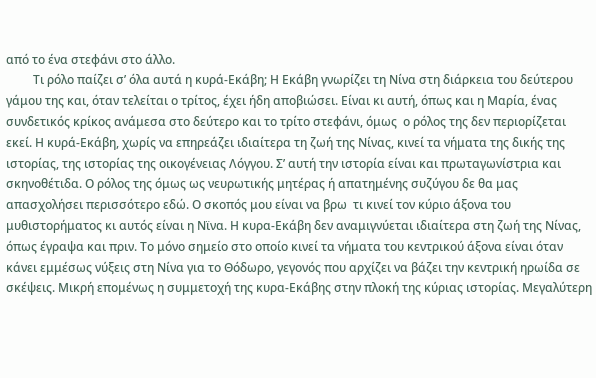από το ένα στεφάνι στο άλλο.
         Τι ρόλο παίζει σ’ όλα αυτά η κυρά-Εκάβη; Η Εκάβη γνωρίζει τη Νίνα στη διάρκεια του δεύτερου γάμου της και, όταν τελείται ο τρίτος, έχει ήδη αποβιώσει. Είναι κι αυτή, όπως και η Μαρία, ένας συνδετικός κρίκος ανάμεσα στο δεύτερο και το τρίτο στεφάνι, όμως  ο ρόλος της δεν περιορίζεται εκεί. Η κυρά-Εκάβη, χωρίς να επηρεάζει ιδιαίτερα τη ζωή της Νίνας, κινεί τα νήματα της δικής της ιστορίας, της ιστορίας της οικογένειας Λόγγου. Σ’ αυτή την ιστορία είναι και πρωταγωνίστρια και σκηνοθέτιδα. Ο ρόλος της όμως ως νευρωτικής μητέρας ή απατημένης συζύγου δε θα μας απασχολήσει περισσότερο εδώ. Ο σκοπός μου είναι να βρω  τι κινεί τον κύριο άξονα του μυθιστορήματος κι αυτός είναι η Νϊνα. Η κυρα-Εκάβη δεν αναμιγνύεται ιδιαίτερα στη ζωή της Νίνας, όπως έγραψα και πριν. Το μόνο σημείο στο οποίο κινεί τα νήματα του κεντρικού άξονα είναι όταν κάνει εμμέσως νύξεις στη Νίνα για το Θόδωρο, γεγονός που αρχίζει να βάζει την κεντρική ηρωίδα σε σκέψεις. Μικρή επομένως η συμμετοχή της κυρα-Εκάβης στην πλοκή της κύριας ιστορίας. Μεγαλύτερη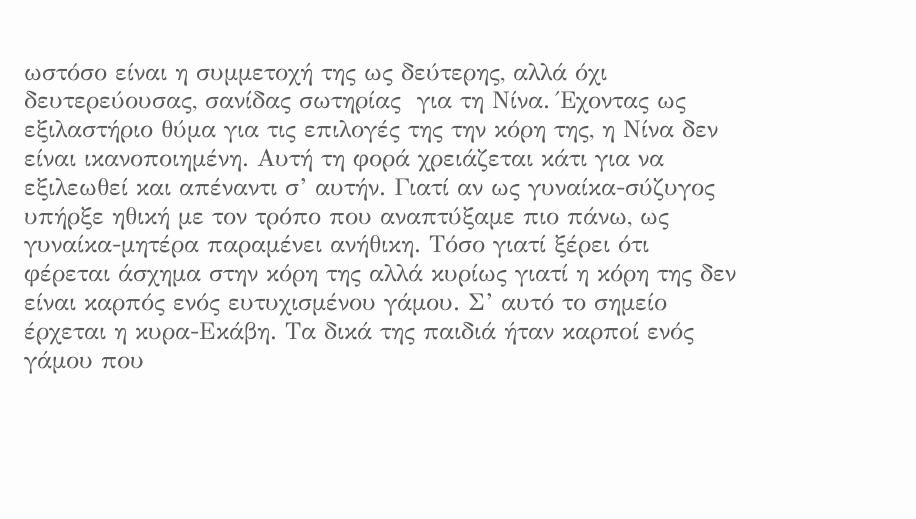ωστόσο είναι η συμμετοχή της ως δεύτερης, αλλά όχι δευτερεύουσας, σανίδας σωτηρίας  για τη Νίνα. Έχοντας ως εξιλαστήριο θύμα για τις επιλογές της την κόρη της, η Νίνα δεν είναι ικανοποιημένη. Αυτή τη φορά χρειάζεται κάτι για να εξιλεωθεί και απέναντι σ’ αυτήν. Γιατί αν ως γυναίκα-σύζυγος υπήρξε ηθική με τον τρόπο που αναπτύξαμε πιο πάνω, ως γυναίκα-μητέρα παραμένει ανήθικη. Τόσο γιατί ξέρει ότι φέρεται άσχημα στην κόρη της αλλά κυρίως γιατί η κόρη της δεν είναι καρπός ενός ευτυχισμένου γάμου. Σ’ αυτό το σημείο έρχεται η κυρα-Εκάβη. Τα δικά της παιδιά ήταν καρποί ενός γάμου που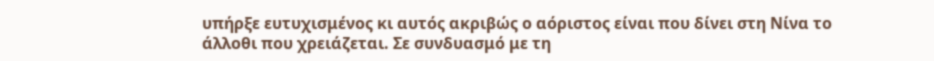υπήρξε ευτυχισμένος κι αυτός ακριβώς ο αόριστος είναι που δίνει στη Νίνα το άλλοθι που χρειάζεται. Σε συνδυασμό με τη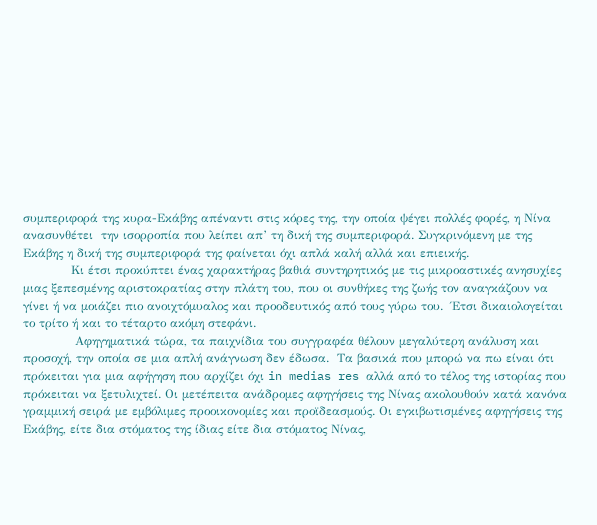συμπεριφορά της κυρα-Εκάβης απέναντι στις κόρες της, την οποία ψέγει πολλές φορές, η Νίνα  ανασυνθέτει  την ισορροπία που λείπει απ’ τη δική της συμπεριφορά. Συγκρινόμενη με της Εκάβης η δική της συμπεριφορά της φαίνεται όχι απλά καλή αλλά και επιεικής.
            Κι έτσι προκύπτει ένας χαρακτήρας βαθιά συντηρητικός με τις μικροαστικές ανησυχίες μιας ξεπεσμένης αριστοκρατίας στην πλάτη του, που οι συνθήκες της ζωής τον αναγκάζουν να γίνει ή να μοιάζει πιο ανοιχτόμυαλος και προοδευτικός από τους γύρω του.  Έτσι δικαιολογείται το τρίτο ή και το τέταρτο ακόμη στεφάνι.
             Αφηγηματικά τώρα, τα παιχνίδια του συγγραφέα θέλουν μεγαλύτερη ανάλυση και προσοχή, την οποία σε μια απλή ανάγνωση δεν έδωσα.  Τα βασικά που μπορώ να πω είναι ότι πρόκειται για μια αφήγηση που αρχίζει όχι in medias res αλλά από το τέλος της ιστορίας που πρόκειται να ξετυλιχτεί. Οι μετέπειτα ανάδρομες αφηγήσεις της Νίνας ακολουθούν κατά κανόνα γραμμική σειρά με εμβόλιμες προοικονομίες και προϊδεασμούς. Οι εγκιβωτισμένες αφηγήσεις της Εκάβης, είτε δια στόματος της ίδιας είτε δια στόματος Νίνας,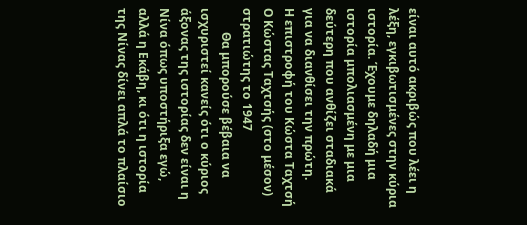είναι αυτό ακριβώς που λέει η λέξη, εγκιβωτισμένες στην κύρια ιστορία. Έχουμε δηλαδή μια ιστορία μπολιασμένη με μια δεύτερη που ανθίζει σταδιακά για να διανθίσει την πρώτη.
Η επιστροφή του Κώστα Ταχτσή
Ο Κώστας Ταχτσής (στο μέσον) στρατιώτης το 1947
        Θα μπορούσε βέβαια να ισχυριστεί κανείς ότι ο κύριος άξονας της ιστορίας δεν είναι η Νίνα όπως υποστήριξα εγώ, αλλά η Εκάβη, κι ότι η ιστορία της Νίνας δίνει απλά το πλαίσιο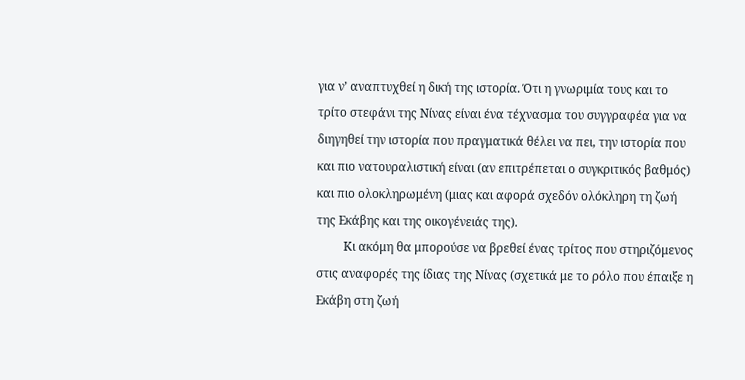για ν’ αναπτυχθεί η δική της ιστορία. Ότι η γνωριμία τους και το τρίτο στεφάνι της Νίνας είναι ένα τέχνασμα του συγγραφέα για να διηγηθεί την ιστορία που πραγματικά θέλει να πει, την ιστορία που και πιο νατουραλιστική είναι (αν επιτρέπεται ο συγκριτικός βαθμός) και πιο ολοκληρωμένη (μιας και αφορά σχεδόν ολόκληρη τη ζωή της Εκάβης και της οικογένειάς της).
         Κι ακόμη θα μπορούσε να βρεθεί ένας τρίτος που στηριζόμενος στις αναφορές της ίδιας της Νίνας (σχετικά με το ρόλο που έπαιξε η Εκάβη στη ζωή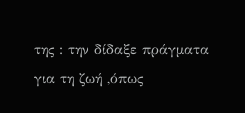της : την δίδαξε πράγματα για τη ζωή ,όπως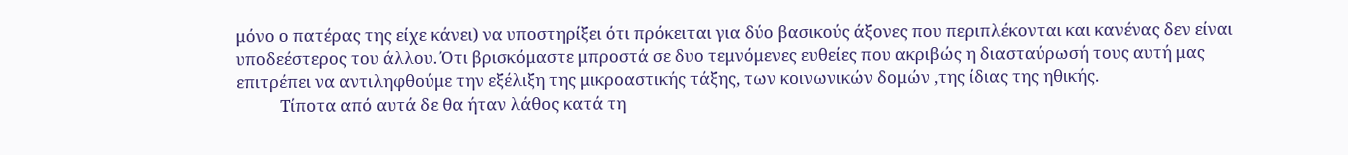μόνο ο πατέρας της είχε κάνει) να υποστηρίξει ότι πρόκειται για δύο βασικούς άξονες που περιπλέκονται και κανένας δεν είναι υποδεέστερος του άλλου. Ότι βρισκόμαστε μπροστά σε δυο τεμνόμενες ευθείες που ακριβώς η διασταύρωσή τους αυτή μας επιτρέπει να αντιληφθούμε την εξέλιξη της μικροαστικής τάξης, των κοινωνικών δομών ,της ίδιας της ηθικής.
           Τίποτα από αυτά δε θα ήταν λάθος κατά τη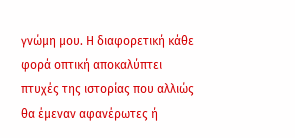γνώμη μου. Η διαφορετική κάθε φορά οπτική αποκαλύπτει πτυχές της ιστορίας που αλλιώς θα έμεναν αφανέρωτες ή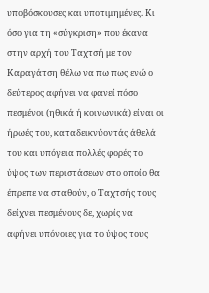υποβόσκουσες και υποτιμημένες. Κι όσο για τη «σύγκριση» που έκανα στην αρχή του Ταχτσή με τον Καραγάτση θέλω να πω πως ενώ ο δεύτερος αφήνει να φανεί πόσο πεσμένοι (ηθικά ή κοινωνικά) είναι οι ήρωές του, καταδεικνύοντάς άθελά του και υπόγεια πολλές φορές το ύψος των περιστάσεων στο οποίο θα έπρεπε να σταθούν, ο Ταχτσής τους δείχνει πεσμένους δε, χωρίς να αφήνει υπόνοιες για το ύψος τους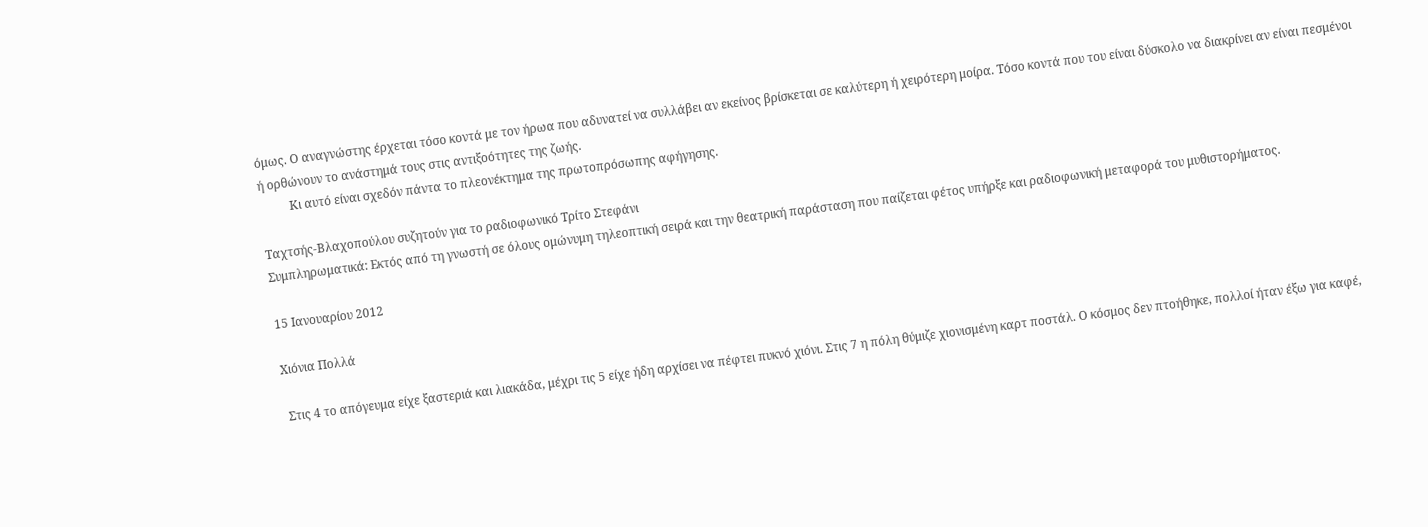όμως. Ο αναγνώστης έρχεται τόσο κοντά με τον ήρωα που αδυνατεί να συλλάβει αν εκείνος βρίσκεται σε καλύτερη ή χειρότερη μοίρα. Τόσο κοντά που του είναι δύσκολο να διακρίνει αν είναι πεσμένοι ή ορθώνουν το ανάστημά τους στις αντιξοότητες της ζωής.
          Κι αυτό είναι σχεδόν πάντα το πλεονέκτημα της πρωτοπρόσωπης αφήγησης.

Ταχτσής-Βλαχοπούλου συζητούν για το ραδιοφωνικό Τρίτο Στεφάνι
Συμπληρωματικά: Εκτός από τη γνωστή σε όλους ομώνυμη τηλεοπτική σειρά και την θεατρική παράσταση που παίζεται φέτος υπήρξε και ραδιοφωνική μεταφορά του μυθιστορήματος.

15 Ιανουαρίου 2012

Χιόνια Πολλά

 Στις 4 το απόγευμα είχε ξαστεριά και λιακάδα, μέχρι τις 5 είχε ήδη αρχίσει να πέφτει πυκνό χιόνι. Στις 7 η πόλη θύμιζε χιονισμένη καρτ ποστάλ. Ο κόσμος δεν πτοήθηκε, πολλοί ήταν έξω για καφέ,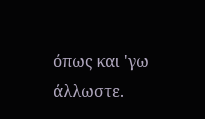όπως και 'γω άλλωστε.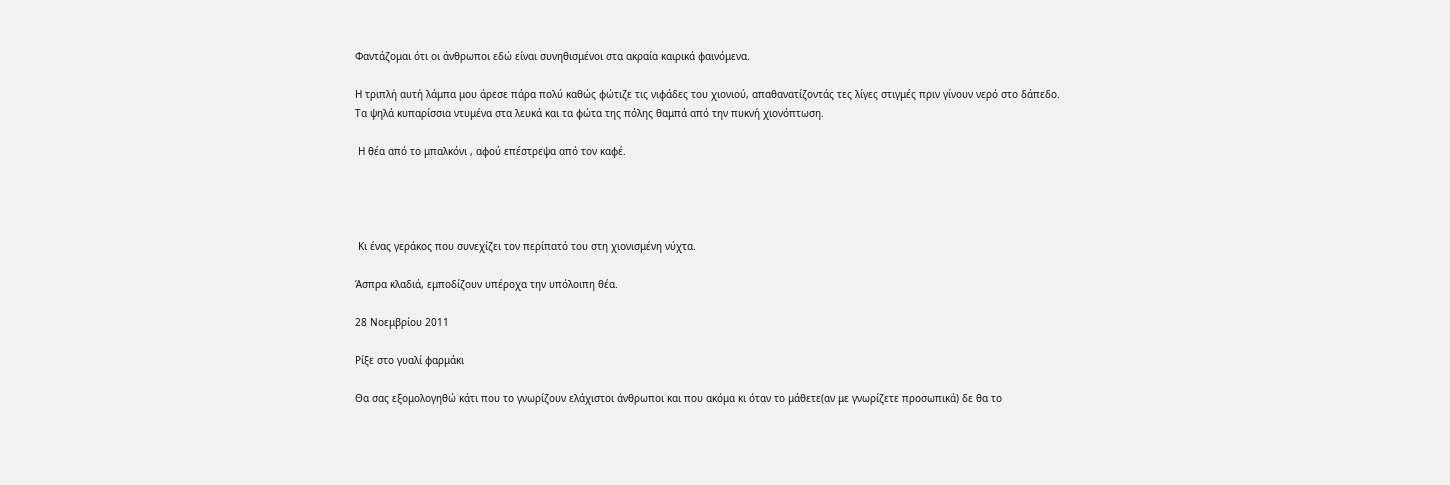Φαντάζομαι ότι οι άνθρωποι εδώ είναι συνηθισμένοι στα ακραία καιρικά φαινόμενα.

Η τριπλή αυτή λάμπα μου άρεσε πάρα πολύ καθώς φώτιζε τις νιφάδες του χιονιού, απαθανατίζοντάς τες λίγες στιγμές πριν γίνουν νερό στο δάπεδο.
Τα ψηλά κυπαρίσσια ντυμένα στα λευκά και τα φώτα της πόλης θαμπά από την πυκνή χιονόπτωση.

 Η θέα από το μπαλκόνι , αφού επέστρεψα από τον καφέ.




 Κι ένας γεράκος που συνεχίζει τον περίπατό του στη χιονισμένη νύχτα.

Άσπρα κλαδιά, εμποδίζουν υπέροχα την υπόλοιπη θέα.

28 Νοεμβρίου 2011

Ρίξε στο γυαλί φαρμάκι

Θα σας εξομολογηθώ κάτι που το γνωρίζουν ελάχιστοι άνθρωποι και που ακόμα κι όταν το μάθετε(αν με γνωρίζετε προσωπικά) δε θα το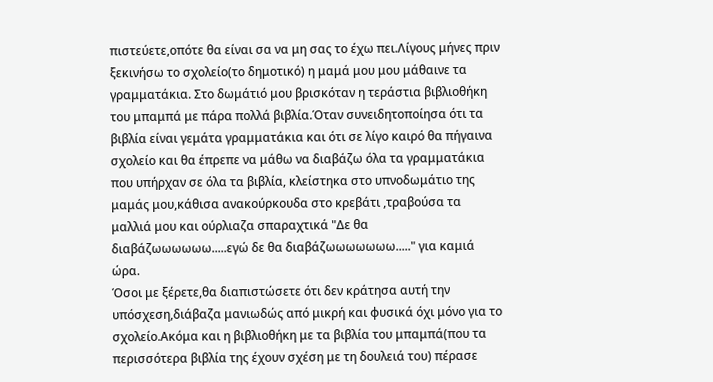πιστεύετε,οπότε θα είναι σα να μη σας το έχω πει.Λίγους μήνες πριν ξεκινήσω το σχολείο(το δημοτικό) η μαμά μου μου μάθαινε τα γραμματάκια. Στο δωμάτιό μου βρισκόταν η τεράστια βιβλιοθήκη του μπαμπά με πάρα πολλά βιβλία.Όταν συνειδητοποίησα ότι τα βιβλία είναι γεμάτα γραμματάκια και ότι σε λίγο καιρό θα πήγαινα σχολείο και θα έπρεπε να μάθω να διαβάζω όλα τα γραμματάκια που υπήρχαν σε όλα τα βιβλία, κλείστηκα στο υπνοδωμάτιο της μαμάς μου,κάθισα ανακούρκουδα στο κρεβάτι ,τραβούσα τα μαλλιά μου και ούρλιαζα σπαραχτικά "Δε θα διαβάζωωωωωω.....εγώ δε θα διαβάζωωωωωωω....." για καμιά ώρα.
Όσοι με ξέρετε,θα διαπιστώσετε ότι δεν κράτησα αυτή την υπόσχεση,διάβαζα μανιωδώς από μικρή και φυσικά όχι μόνο για το σχολείο.Ακόμα και η βιβλιοθήκη με τα βιβλία του μπαμπά(που τα περισσότερα βιβλία της έχουν σχέση με τη δουλειά του) πέρασε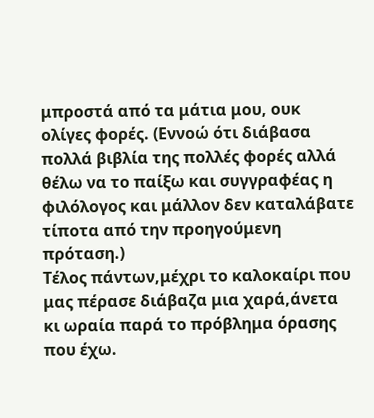μπροστά από τα μάτια μου, ουκ ολίγες φορές. (Εννοώ ότι διάβασα πολλά βιβλία της πολλές φορές αλλά θέλω να το παίξω και συγγραφέας η φιλόλογος και μάλλον δεν καταλάβατε τίποτα από την προηγούμενη πρόταση.)
Τέλος πάντων,μέχρι το καλοκαίρι που μας πέρασε διάβαζα μια χαρά,άνετα κι ωραία παρά το πρόβλημα όρασης που έχω.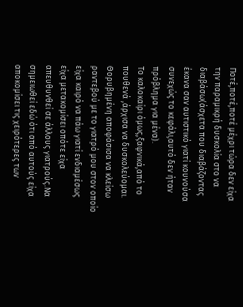Ποτέ,ποτέ,ποτέ μέχρι τώρα δεν είχα την παραμικρή δυσκολία στο να διαβάσω(άσχετα που διαβάζοντας έκανα σαν αυτιστικό γιατί κουνούσα συνεχώς το κεφάλι,αυτό δεν ήταν πρόβλημα για μένα).
Το καλοκαίρι όμως,ξαφνικά,από το πουθενά ,άρχισα να δυσκολεύομαι. Θορυβημένη αποφάσισα να κλείσω ραντεβού με το γιατρό μου στον οποίο είχα καιρό να πάω γιατί ενδιαμέσως είχα μετακομίσει οπότε είχα απευθυνθεί σε άλλους γιατρούς.Να σημειωθεί εδώ ότι από αυτούς είχα αποκομίσει τις χειρότερες των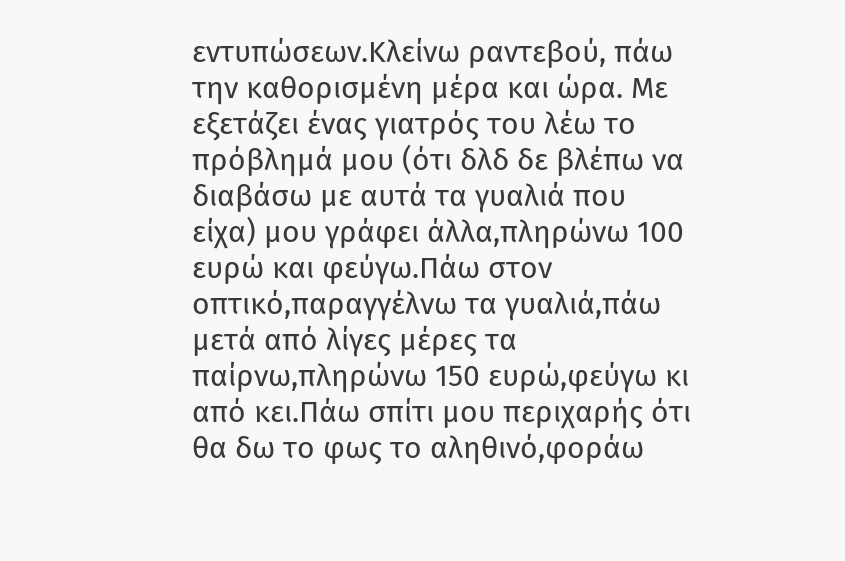εντυπώσεων.Κλείνω ραντεβού, πάω την καθορισμένη μέρα και ώρα. Με εξετάζει ένας γιατρός του λέω το πρόβλημά μου (ότι δλδ δε βλέπω να διαβάσω με αυτά τα γυαλιά που είχα) μου γράφει άλλα,πληρώνω 100 ευρώ και φεύγω.Πάω στον οπτικό,παραγγέλνω τα γυαλιά,πάω μετά από λίγες μέρες τα παίρνω,πληρώνω 150 ευρώ,φεύγω κι από κει.Πάω σπίτι μου περιχαρής ότι θα δω το φως το αληθινό,φοράω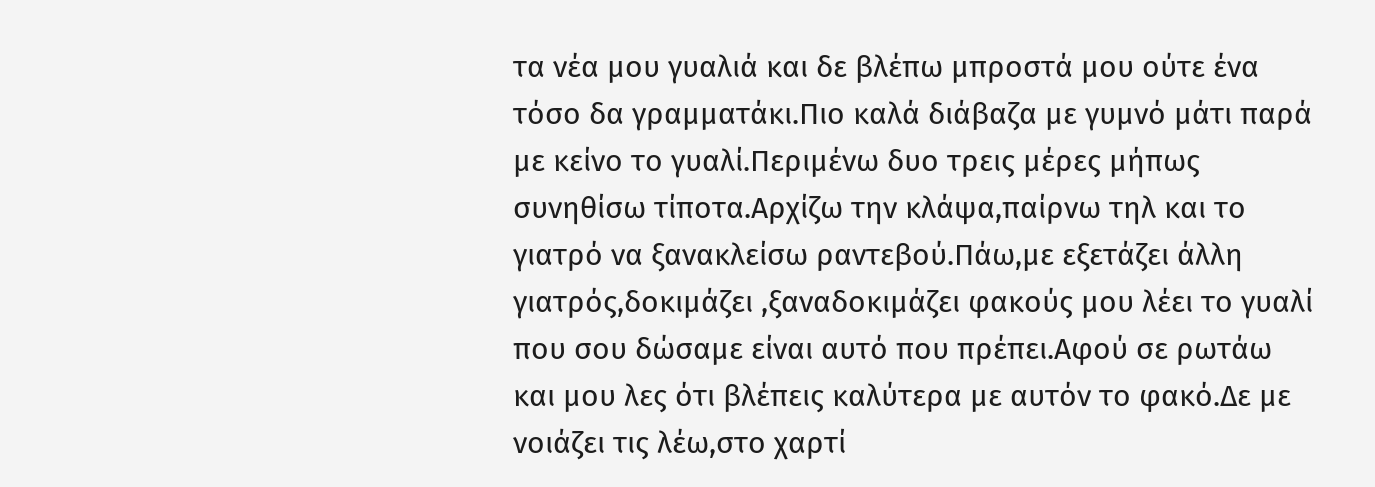τα νέα μου γυαλιά και δε βλέπω μπροστά μου ούτε ένα τόσο δα γραμματάκι.Πιο καλά διάβαζα με γυμνό μάτι παρά με κείνο το γυαλί.Περιμένω δυο τρεις μέρες μήπως συνηθίσω τίποτα.Αρχίζω την κλάψα,παίρνω τηλ και το γιατρό να ξανακλείσω ραντεβού.Πάω,με εξετάζει άλλη γιατρός,δοκιμάζει ,ξαναδοκιμάζει φακούς μου λέει το γυαλί που σου δώσαμε είναι αυτό που πρέπει.Αφού σε ρωτάω και μου λες ότι βλέπεις καλύτερα με αυτόν το φακό.Δε με νοιάζει τις λέω,στο χαρτί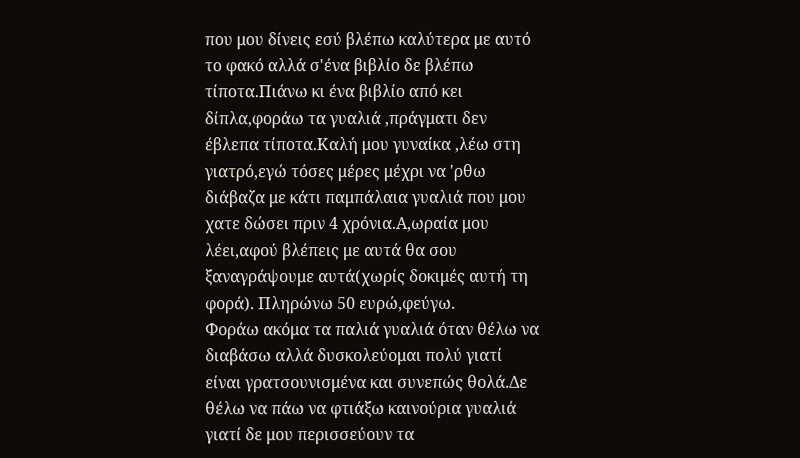που μου δίνεις εσύ βλέπω καλύτερα με αυτό το φακό αλλά σ'ένα βιβλίο δε βλέπω  τίποτα.Πιάνω κι ένα βιβλίο από κει δίπλα,φοράω τα γυαλιά ,πράγματι δεν έβλεπα τίποτα.Καλή μου γυναίκα ,λέω στη γιατρό,εγώ τόσες μέρες μέχρι να 'ρθω διάβαζα με κάτι παμπάλαια γυαλιά που μου χατε δώσει πριν 4 χρόνια.Α,ωραία μου λέει,αφού βλέπεις με αυτά θα σου ξαναγράψουμε αυτά(χωρίς δοκιμές αυτή τη φορά). Πληρώνω 50 ευρώ,φεύγω.
Φοράω ακόμα τα παλιά γυαλιά όταν θέλω να διαβάσω αλλά δυσκολεύομαι πολύ γιατί είναι γρατσουνισμένα και συνεπώς θολά.Δε θέλω να πάω να φτιάξω καινούρια γυαλιά γιατί δε μου περισσεύουν τα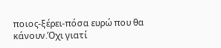ποιος-ξέρει-πόσα ευρώ που θα κάνουν.Όχι γιατί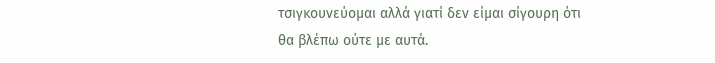τσιγκουνεύομαι αλλά γιατί δεν είμαι σίγουρη ότι θα βλέπω ούτε με αυτά.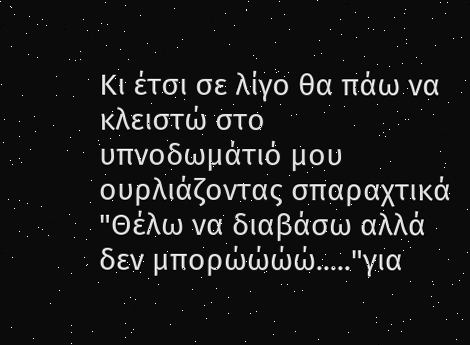Κι έτσι σε λίγο θα πάω να κλειστώ στο υπνοδωμάτιό μου ουρλιάζοντας σπαραχτικά "Θέλω να διαβάσω αλλά δεν μπορώώώώ....."για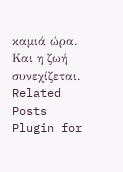καμιά ώρα.
Και η ζωή συνεχίζεται.
Related Posts Plugin for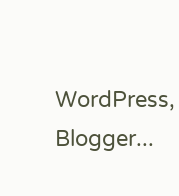WordPress, Blogger...